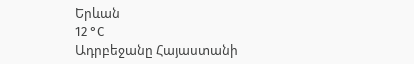Երևան
12 °C
Ադրբեջանը Հայաստանի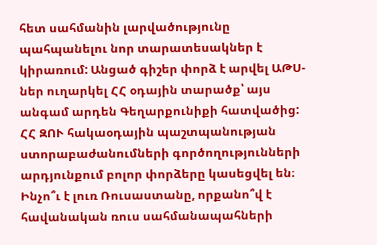հետ սահմանին լարվածությունը պահպանելու նոր տարատեսակներ է կիրառում: Անցած գիշեր փորձ է արվել ԱԹՍ-ներ ուղարկել ՀՀ օդային տարածք՝ այս անգամ արդեն Գեղարքունիքի հատվածից: ՀՀ ԶՈՒ հակաօդային պաշտպանության ստորաբաժանումների գործողությունների արդյունքում բոլոր փորձերը կասեցվել են։
Ինչո՞ւ է լուռ Ռուսաստանը, որքանո՞վ է հավանական ռուս սահմանապահների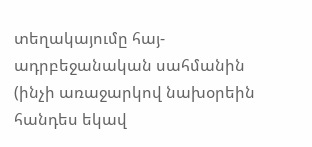տեղակայումը հայ-ադրբեջանական սահմանին (ինչի առաջարկով նախօրեին հանդես եկավ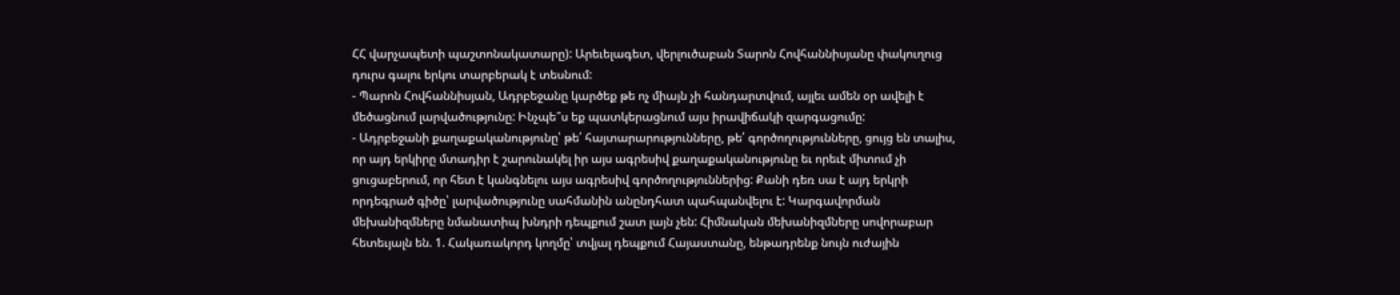ՀՀ վարչապետի պաշտոնակատարը): Արեւելագետ, վերլուծաբան Տարոն Հովհաննիսյանը փակուղուց դուրս գալու երկու տարբերակ է տեսնում:
- Պարոն Հովհաննիսյան, Ադրբեջանը կարծեք թե ոչ միայն չի հանդարտվում, այլեւ ամեն օր ավելի է մեծացնում լարվածությունը: Ինչպե՞ս եք պատկերացնում այս իրավիճակի զարգացումը:
- Ադրբեջանի քաղաքականությունը՝ թե՛ հայտարարությունները, թե՛ գործողությունները, ցույց են տալիս, որ այդ երկիրը մտադիր է շարունակել իր այս ագրեսիվ քաղաքականությունը եւ որեւէ միտում չի ցուցաբերում, որ հետ է կանգնելու այս ագրեսիվ գործողություններից: Քանի դեռ սա է այդ երկրի որդեգրած գիծը՝ լարվածությունը սահմանին անընդհատ պահպանվելու է: Կարգավորման մեխանիզմները նմանատիպ խնդրի դեպքում շատ լայն չեն: Հիմնական մեխանիզմները սովորաբար հետեւյալն են. 1. Հակառակորդ կողմը՝ տվյալ դեպքում Հայաստանը, ենթադրենք նույն ուժային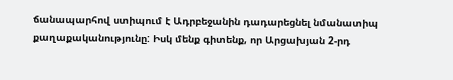ճանապարհով ստիպում է Ադրբեջանին դադարեցնել նմանատիպ քաղաքականությունը: Իսկ մենք գիտենք, որ Արցախյան 2-րդ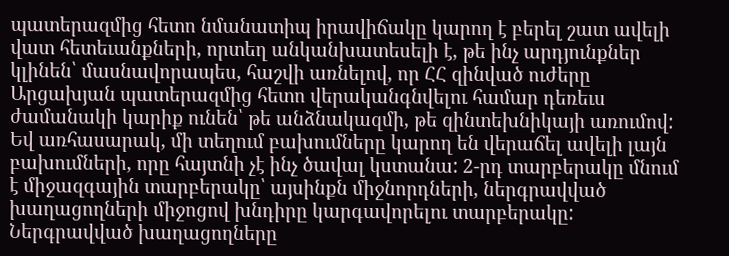պատերազմից հետո նմանատիպ իրավիճակը կարող է բերել շատ ավելի վատ հետեւանքների, որտեղ անկանխատեսելի է, թե ինչ արդյունքներ կլինեն՝ մասնավորապես, հաշվի առնելով, որ ՀՀ զինված ուժերը Արցախյան պատերազմից հետո վերականգնվելու համար դեռեւս ժամանակի կարիք ունեն՝ թե անձնակազմի, թե զինտեխնիկայի առումով: Եվ առհասարակ, մի տեղում բախումները կարող են վերաճել ավելի լայն բախումների, որը հայտնի չէ ինչ ծավալ կստանա: 2-րդ տարբերակը մնում է միջազգային տարբերակը՝ այսինքն միջնորդների, ներգրավված խաղացողների միջոցով խնդիրը կարգավորելու տարբերակը: Ներգրավված խաղացողները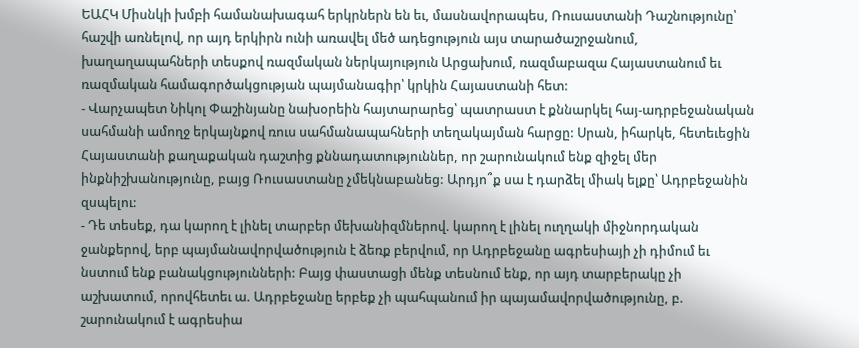ԵԱՀԿ Միսնկի խմբի համանախագահ երկրներն են եւ, մասնավորապես, Ռուսաստանի Դաշնությունը՝ հաշվի առնելով, որ այդ երկիրն ունի առավել մեծ ադեցություն այս տարածաշրջանում, խաղաղապահների տեսքով ռազմական ներկայություն Արցախում, ռազմաբազա Հայաստանում եւ ռազմական համագործակցության պայմանագիր՝ կրկին Հայաստանի հետ:
- Վարչապետ Նիկոլ Փաշինյանը նախօրեին հայտարարեց՝ պատրաստ է քննարկել հայ-ադրբեջանական սահմանի ամողջ երկայնքով ռուս սահմանապահների տեղակայման հարցը: Սրան, իհարկե, հետեւեցին Հայաստանի քաղաքական դաշտից քննադատություններ, որ շարունակում ենք զիջել մեր ինքնիշխանությունը, բայց Ռուսաստանը չմեկնաբանեց: Արդյո՞ք սա է դարձել միակ ելքը՝ Ադրբեջանին զսպելու:
- Դե տեսեք, դա կարող է լինել տարբեր մեխանիզմներով. կարող է լինել ուղղակի միջնորդական ջանքերով, երբ պայմանավորվածություն է ձեռք բերվում, որ Ադրբեջանը ագրեսիայի չի դիմում եւ նստում ենք բանակցությունների: Բայց փաստացի մենք տեսնում ենք, որ այդ տարբերակը չի աշխատում, որովհետեւ ա. Ադրբեջանը երբեք չի պահպանում իր պայամավորվածությունը, բ. շարունակում է ագրեսիա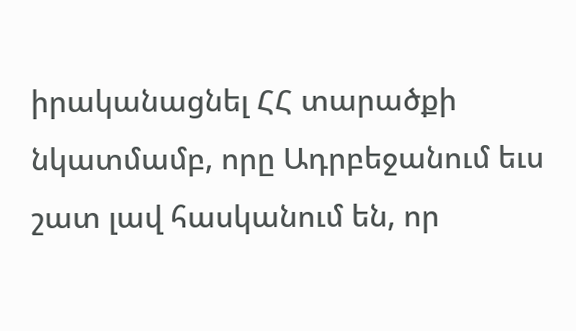իրականացնել ՀՀ տարածքի նկատմամբ, որը Ադրբեջանում եւս շատ լավ հասկանում են, որ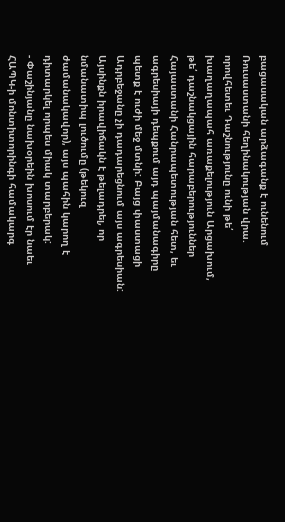բացասական արձագանք է ունենում Ռուսաստանի հեղինակության վրա. որովհետեւ Դաշնությունը ունի թե՛ խաղաղապահ առաքելություն Արցախում, թե՛ դաշնակցային հարաբերություններ Հայաստանի Հանրապետության հետ, եւ ագրեսիայի դեպքում այդ պայմանագիրը պետք է ուժի մեջ մտնի: Բայց փաստացի Ադրբեջանը չի դադարեցնում այս ագրեսիան: Այսինքն իրավիճակն է թելադրել, որ նմանատիպ լուծումը (թեկուզ ժամանակավոր), այս պահին կարող է դիտարկել որպես միակ տարբերակ:
- Փաշինյանը նախօրեին խոսում էր նաեւ ՀԱՊԿ-ի մոնտիտորինգի համակարգ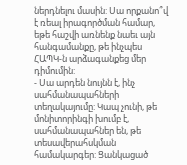ներդնելու մասին: Սա որքանո՞վ է ռեալ իրագործման համար, եթե հաշվի առնենք նաեւ այն հանգամանքը, թե ինչպես ՀԱՊԿ-ն արձագանքեց մեր դիմումին:
- Սա արդեն նույնն է, ինչ սահմանապահների տեղակայումը: Կապ չունի, թե մոնիտորինգի խումբ է, սահմանապահներ են, թե տեսավերահսկման համակարգեր: Ցանկացած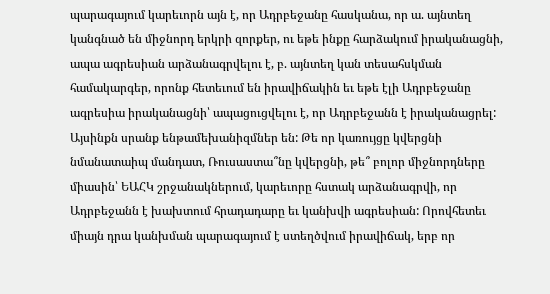պարագայում կարեւորն այն է, որ Ադրբեջանը հասկանա, որ ա. այնտեղ կանգնած են միջնորդ երկրի զորքեր, ու եթե ինքը հարձակում իրականացնի, ապա ագրեսիան արձանագրվելու է, բ. այնտեղ կան տեսահսկման համակարգեր, որոնք հետեւում են իրավիճակին եւ եթե էլի Ադրբեջանը ագրեսիա իրականացնի՝ ապացուցվելու է, որ Ադրբեջանն է իրականացրել: Այսինքն սրանք ենթամեխանիզմներ են: Թե որ կառույցը կվերցնի նմանատաիպ մանդատ, Ռուսաստա՞նը կվերցնի, թե՞ բոլոր միջնորդները միասին՝ ԵԱՀԿ շրջանակներում, կարեւորը հստակ արձանագրվի, որ Ադրբեջանն է խախտում հրադադարը եւ կանխվի ագրեսիան: Որովհետեւ միայն դրա կանխման պարագայում է ստեղծվում իրավիճակ, երբ որ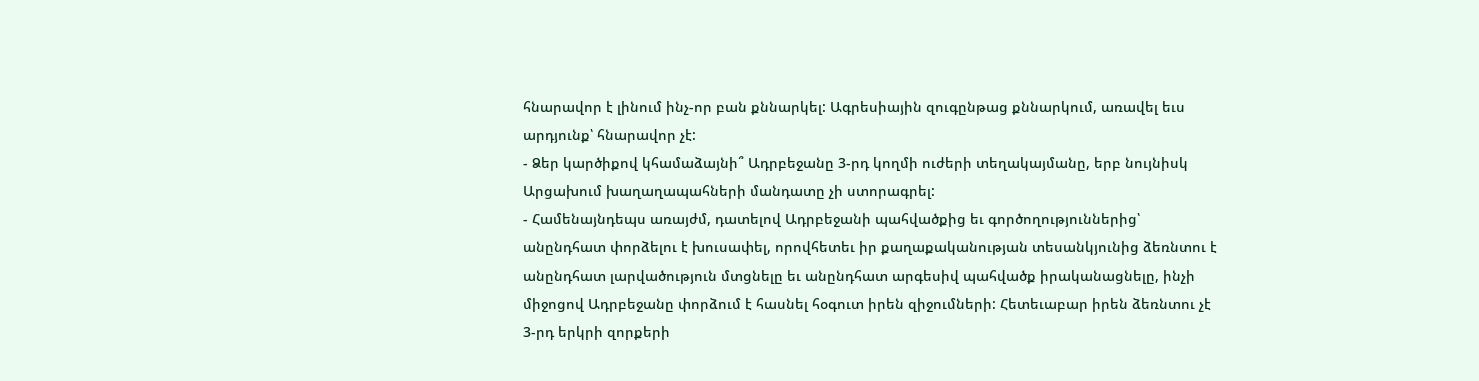հնարավոր է լինում ինչ-որ բան քննարկել: Ագրեսիային զուգընթաց քննարկում, առավել եւս արդյունք՝ հնարավոր չէ:
- Ձեր կարծիքով կհամաձայնի՞ Ադրբեջանը 3-րդ կողմի ուժերի տեղակայմանը, երբ նույնիսկ Արցախում խաղաղապահների մանդատը չի ստորագրել:
- Համենայնդեպս առայժմ, դատելով Ադրբեջանի պահվածքից եւ գործողություններից՝ անընդհատ փորձելու է խուսափել, որովհետեւ իր քաղաքականության տեսանկյունից ձեռնտու է անընդհատ լարվածություն մտցնելը եւ անընդհատ արգեսիվ պահվածք իրականացնելը, ինչի միջոցով Ադրբեջանը փորձում է հասնել հօգուտ իրեն զիջումների: Հետեւաբար իրեն ձեռնտու չէ 3-րդ երկրի զորքերի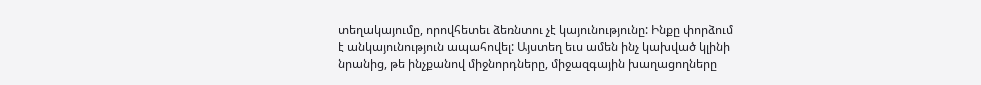տեղակայումը, որովհետեւ ձեռնտու չէ կայունությունը: Ինքը փորձում է անկայունություն ապահովել: Այստեղ եւս ամեն ինչ կախված կլինի նրանից, թե ինչքանով միջնորդները, միջազգային խաղացողները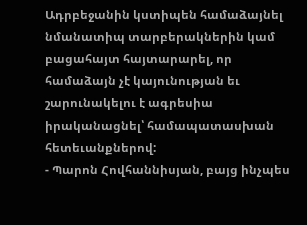Ադրբեջանին կստիպեն համաձայնել նմանատիպ տարբերակներին կամ բացահայտ հայտարարել, որ համաձայն չէ կայունության եւ շարունակելու է ագրեսիա իրականացնել՝ համապատասխան հետեւանքներով:
- Պարոն Հովհաննիսյան, բայց ինչպես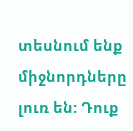տեսնում ենք միջնորդները լուռ են: Դուք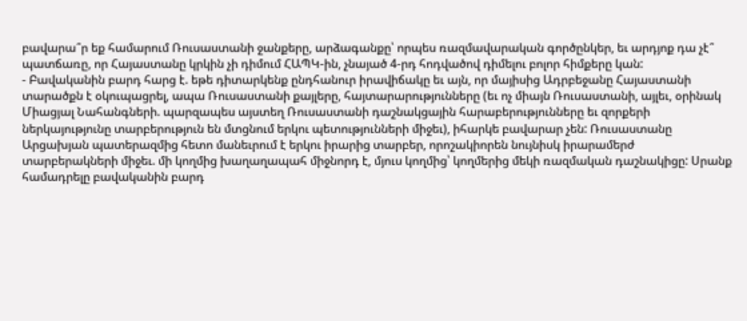բավարա՞ր եք համարում Ռուսաստանի ջանքերը, արձագանքը՝ որպես ռազմավարական գործընկեր, եւ արդյոք դա չէ՞ պատճառը, որ Հայաստանը կրկին չի դիմում ՀԱՊԿ-ին, չնայած 4-րդ հոդվածով դիմելու բոլոր հիմքերը կան:
- Բավականին բարդ հարց է. եթե դիտարկենք ընդհանուր իրավիճակը եւ այն, որ մայիսից Ադրբեջանը Հայաստանի տարածքն է օկուպացրել, ապա Ռուսաստանի քայլերը, հայտարարությունները (եւ ոչ միայն Ռուսաստանի, այլեւ, օրինակ Միացյալ Նահանգների. պարզապես այստեղ Ռուսաստանի դաշնակցային հարաբերությունները եւ զորքերի ներկայությունը տարբերություն են մտցնում երկու պետությունների միջեւ), իհարկե բավարար չեն: Ռուսաստանը Արցախյան պատերազմից հետո մանեւրում է երկու իրարից տարբեր, որոշակիորեն նույնիսկ իրարամերժ տարբերակների միջեւ. մի կողմից խաղաղապահ միջնորդ է, մյուս կողմից՝ կողմերից մեկի ռազմական դաշնակիցը: Սրանք համադրելը բավականին բարդ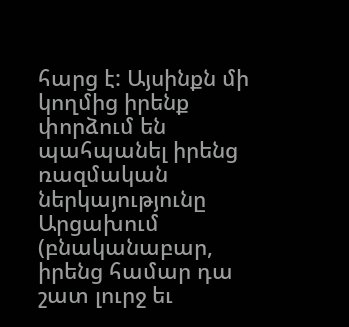հարց է: Այսինքն մի կողմից իրենք փորձում են պահպանել իրենց ռազմական ներկայությունը Արցախում (բնականաբար, իրենց համար դա շատ լուրջ եւ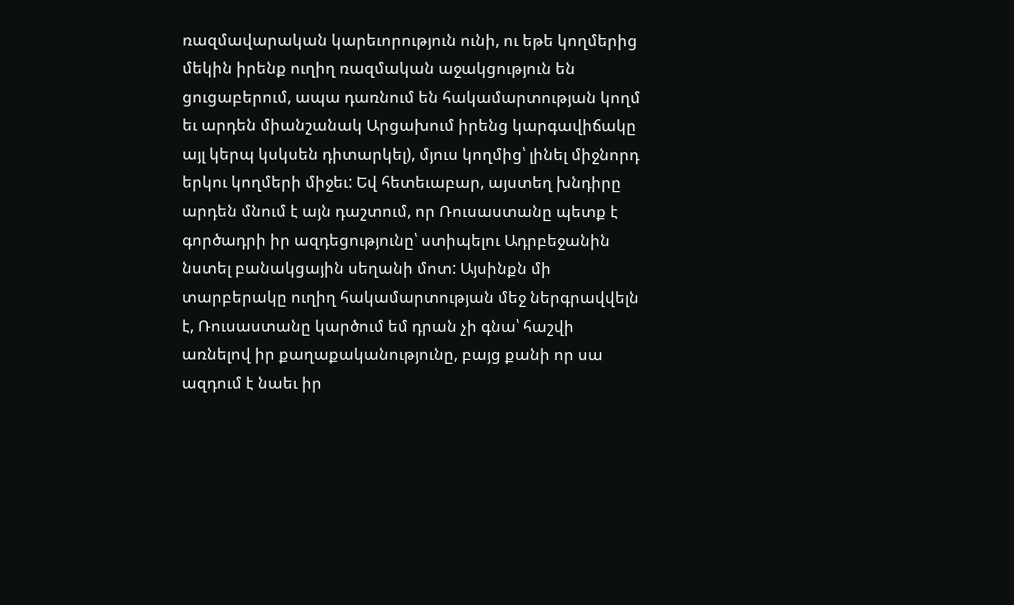ռազմավարական կարեւորություն ունի, ու եթե կողմերից մեկին իրենք ուղիղ ռազմական աջակցություն են ցուցաբերում, ապա դառնում են հակամարտության կողմ եւ արդեն միանշանակ Արցախում իրենց կարգավիճակը այլ կերպ կսկսեն դիտարկել), մյուս կողմից՝ լինել միջնորդ երկու կողմերի միջեւ: Եվ հետեւաբար, այստեղ խնդիրը արդեն մնում է այն դաշտում, որ Ռուսաստանը պետք է գործադրի իր ազդեցությունը՝ ստիպելու Ադրբեջանին նստել բանակցային սեղանի մոտ: Այսինքն մի տարբերակը ուղիղ հակամարտության մեջ ներգրավվելն է, Ռուսաստանը կարծում եմ դրան չի գնա՝ հաշվի առնելով իր քաղաքականությունը, բայց քանի որ սա ազդում է նաեւ իր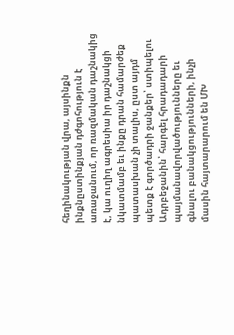հեղինակության վրա, այսինքն ինքնըստինքյան դժգոհություն է առաջանում, որ ռազմական դաշնակից է, կա ուղիղ ագրեսիա իր դաշնակցի նկատմամբ եւ ինքը դրան համարժեք պատասխան չի տալիս, ըստ այդմ պետք է գործադրի ջանքեր՝ ստիպելու Ադրբեջանին՝ հարգել հրադադարի պայմանավորվածությունները եւ գնալու բանակցությունների, ինչի մասին հայտարարում են ՄԽ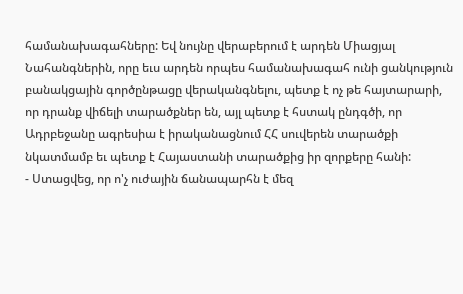համանախագահները: Եվ նույնը վերաբերում է արդեն Միացյալ Նահանգներին, որը եւս արդեն որպես համանախագահ ունի ցանկություն բանակցային գործընթացը վերականգնելու, պետք է ոչ թե հայտարարի, որ դրանք վիճելի տարածքներ են, այլ պետք է հստակ ընդգծի, որ Ադրբեջանը ագրեսիա է իրականացնում ՀՀ սուվերեն տարածքի նկատմամբ եւ պետք է Հայաստանի տարածքից իր զորքերը հանի:
- Ստացվեց, որ ո'չ ուժային ճանապարհն է մեզ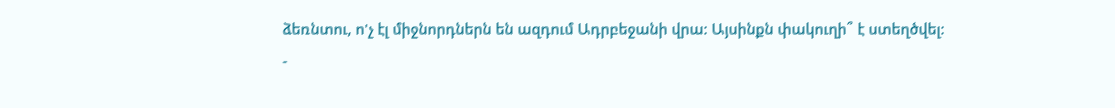ձեռնտու, ո'չ էլ միջնորդներն են ազդում Ադրբեջանի վրա: Այսինքն փակուղի՞ է ստեղծվել:
-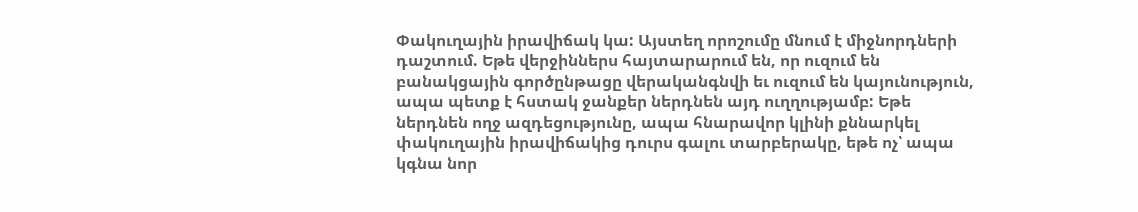Փակուղային իրավիճակ կա: Այստեղ որոշումը մնում է միջնորդների դաշտում. Եթե վերջիններս հայտարարում են, որ ուզում են բանակցային գործընթացը վերականգնվի եւ ուզում են կայունություն, ապա պետք է հստակ ջանքեր ներդնեն այդ ուղղությամբ: Եթե ներդնեն ողջ ազդեցությունը, ապա հնարավոր կլինի քննարկել փակուղային իրավիճակից դուրս գալու տարբերակը, եթե ոչ՝ ապա կգնա նոր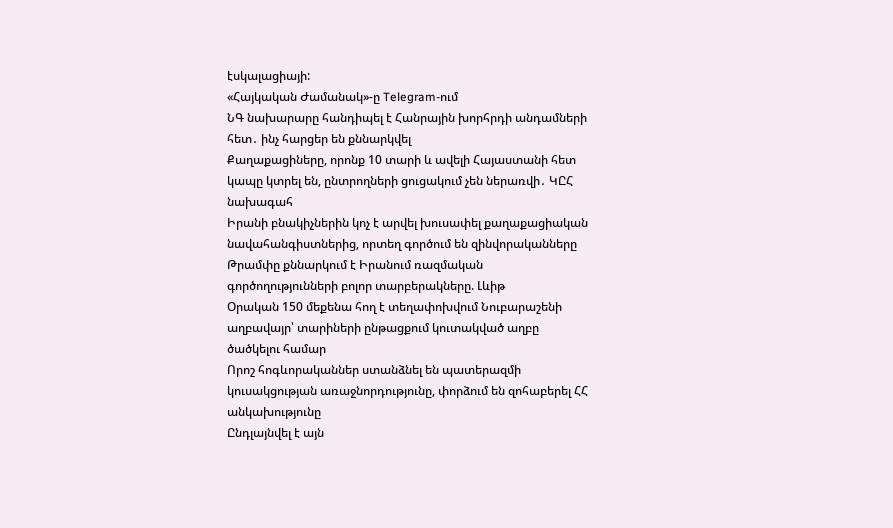էսկալացիայի:
«Հայկական Ժամանակ»-ը Telegram-ում
ՆԳ նախարարը հանդիպել է Հանրային խորհրդի անդամների հետ․ ինչ հարցեր են քննարկվել
Քաղաքացիները, որոնք 10 տարի և ավելի Հայաստանի հետ կապը կտրել են, ընտրողների ցուցակում չեն ներառվի․ ԿԸՀ նախագահ
Իրանի բնակիչներին կոչ է արվել խուսափել քաղաքացիական նավահանգիստներից, որտեղ գործում են զինվորականները
Թրամփը քննարկում է Իրանում ռազմական գործողությունների բոլոր տարբերակները. Լևիթ
Օրական 150 մեքենա հող է տեղափոխվում Նուբարաշենի աղբավայր՝ տարիների ընթացքում կուտակված աղբը ծածկելու համար
Որոշ հոգևորականներ ստանձնել են պատերազմի կուսակցության առաջնորդությունը, փորձում են զոհաբերել ՀՀ անկախությունը
Ընդլայնվել է այն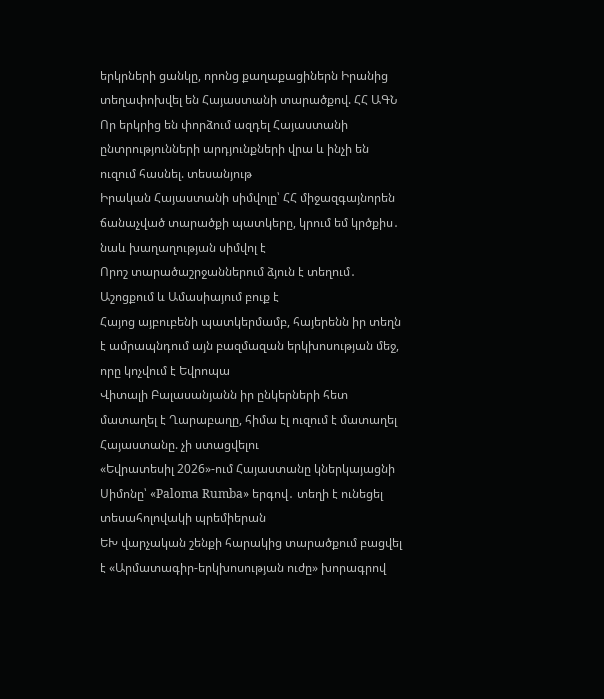երկրների ցանկը, որոնց քաղաքացիներն Իրանից տեղափոխվել են Հայաստանի տարածքով. ՀՀ ԱԳՆ
Որ երկրից են փորձում ազդել Հայաստանի ընտրությունների արդյունքների վրա և ինչի են ուզում հասնել. տեսանյութ
Իրական Հայաստանի սիմվոլը՝ ՀՀ միջազգայնորեն ճանաչված տարածքի պատկերը, կրում եմ կրծքիս․ նաև խաղաղության սիմվոլ է
Որոշ տարածաշրջաններում ձյուն է տեղում․ Աշոցքում և Ամասիայում բուք է
Հայոց այբուբենի պատկերմամբ, հայերենն իր տեղն է ամրապնդում այն բազմազան երկխոսության մեջ, որը կոչվում է Եվրոպա
Վիտալի Բալասանյանն իր ընկերների հետ մատաղել է Ղարաբաղը, հիմա էլ ուզում է մատաղել Հայաստանը. չի ստացվելու
«Եվրատեսիլ 2026»-ում Հայաստանը կներկայացնի Սիմոնը՝ «Paloma Rumba» երգով․ տեղի է ունեցել տեսահոլովակի պրեմիերան
ԵԽ վարչական շենքի հարակից տարածքում բացվել է «Արմատագիր-երկխոսության ուժը» խորագրով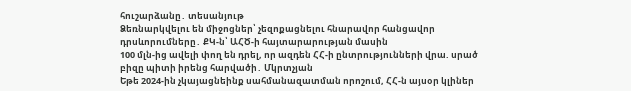հուշարձանը․ տեսանյութ
Ձեռնարկվելու են միջոցներ՝ չեզոքացնելու հնարավոր հանցավոր դրսևորումները․ ՔԿ-ն՝ ԱՀԾ-ի հայտարարության մասին
100 մլն-ից ավելի փող են դրել, որ ազդեն ՀՀ-ի ընտրությունների վրա. սրած բիզը պիտի իրենց հարվածի․ Մկրտչյան
Եթե 2024-ին չկայացնեինք սահմանազատման որոշում, ՀՀ-ն այսօր կլիներ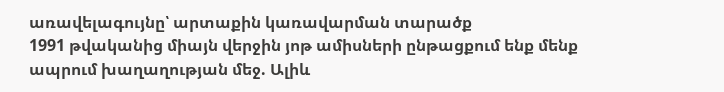առավելագույնը՝ արտաքին կառավարման տարածք
1991 թվականից միայն վերջին յոթ ամիսների ընթացքում ենք մենք ապրում խաղաղության մեջ. Ալիև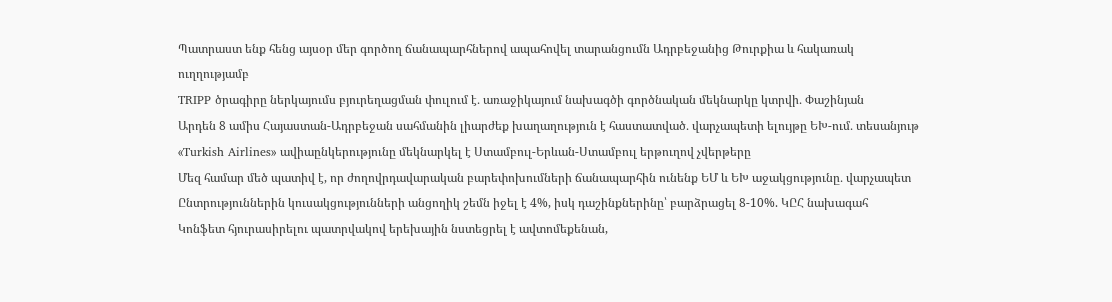Պատրաստ ենք հենց այսօր մեր գործող ճանապարհներով ապահովել տարանցումն Ադրբեջանից Թուրքիա և հակառակ ուղղությամբ
TRIPP ծրագիրը ներկայումս բյուրեղացման փուլում է․ առաջիկայում նախագծի գործնական մեկնարկը կտրվի․ Փաշինյան
Արդեն 8 ամիս Հայաստան-Ադրբեջան սահմանին լիարժեք խաղաղություն է հաստատված․ վարչապետի ելույթը ԵԽ-ում․ տեսանյութ
«Turkish Airlines» ավիաընկերությունը մեկնարկել է Ստամբուլ-Երևան-Ստամբուլ երթուղով չվերթերը
Մեզ համար մեծ պատիվ է, որ ժողովրդավարական բարեփոխումների ճանապարհին ունենք ԵՄ և ԵԽ աջակցությունը․ վարչապետ
Ընտրություններին կուսակցությունների անցողիկ շեմն իջել է 4%, իսկ դաշինքներինը՝ բարձրացել 8-10%. ԿԸՀ նախագահ
Կոնֆետ հյուրասիրելու պատրվակով երեխային նստեցրել է ավտոմեքենան,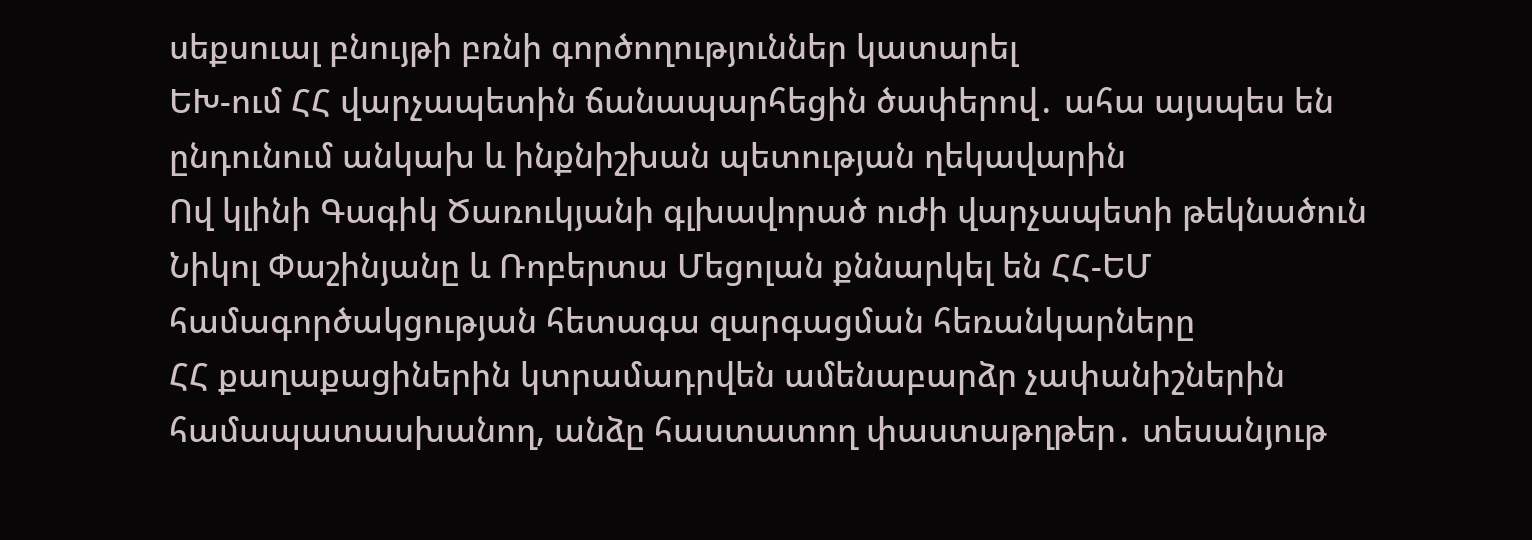սեքսուալ բնույթի բռնի գործողություններ կատարել
ԵԽ-ում ՀՀ վարչապետին ճանապարհեցին ծափերով․ ահա այսպես են ընդունում անկախ և ինքնիշխան պետության ղեկավարին
Ով կլինի Գագիկ Ծառուկյանի գլխավորած ուժի վարչապետի թեկնածուն
Նիկոլ Փաշինյանը և Ռոբերտա Մեցոլան քննարկել են ՀՀ-ԵՄ համագործակցության հետագա զարգացման հեռանկարները
ՀՀ քաղաքացիներին կտրամադրվեն ամենաբարձր չափանիշներին համապատասխանող, անձը հաստատող փաստաթղթեր․ տեսանյութ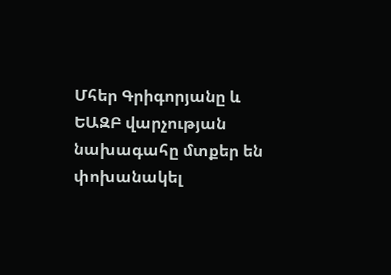Մհեր Գրիգորյանը և ԵԱԶԲ վարչության նախագահը մտքեր են փոխանակել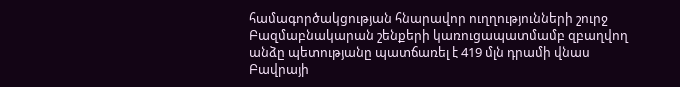համագործակցության հնարավոր ուղղությունների շուրջ
Բազմաբնակարան շենքերի կառուցապատմամբ զբաղվող անձը պետությանը պատճառել է 419 մլն դրամի վնաս
Բավրայի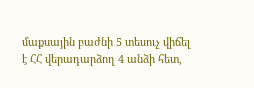մաքսային բաժնի 5 տեսուչ վիճել է ՀՀ վերադարձող 4 անձի հետ,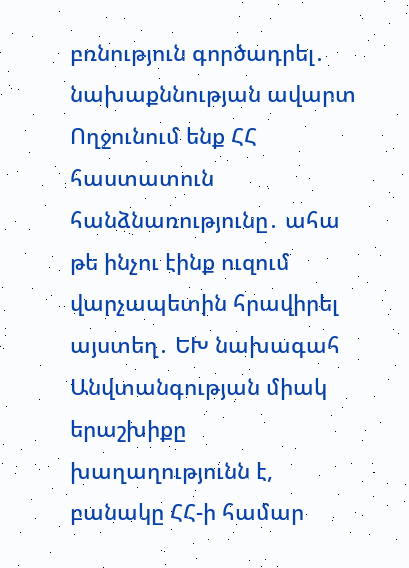բռնություն գործադրել․ նախաքննության ավարտ
Ողջունում ենք ՀՀ հաստատուն հանձնառությունը․ ահա թե ինչու էինք ուզում վարչապետին հրավիրել այստեղ․ ԵԽ նախագահ
Անվտանգության միակ երաշխիքը խաղաղությունն է, բանակը ՀՀ-ի համար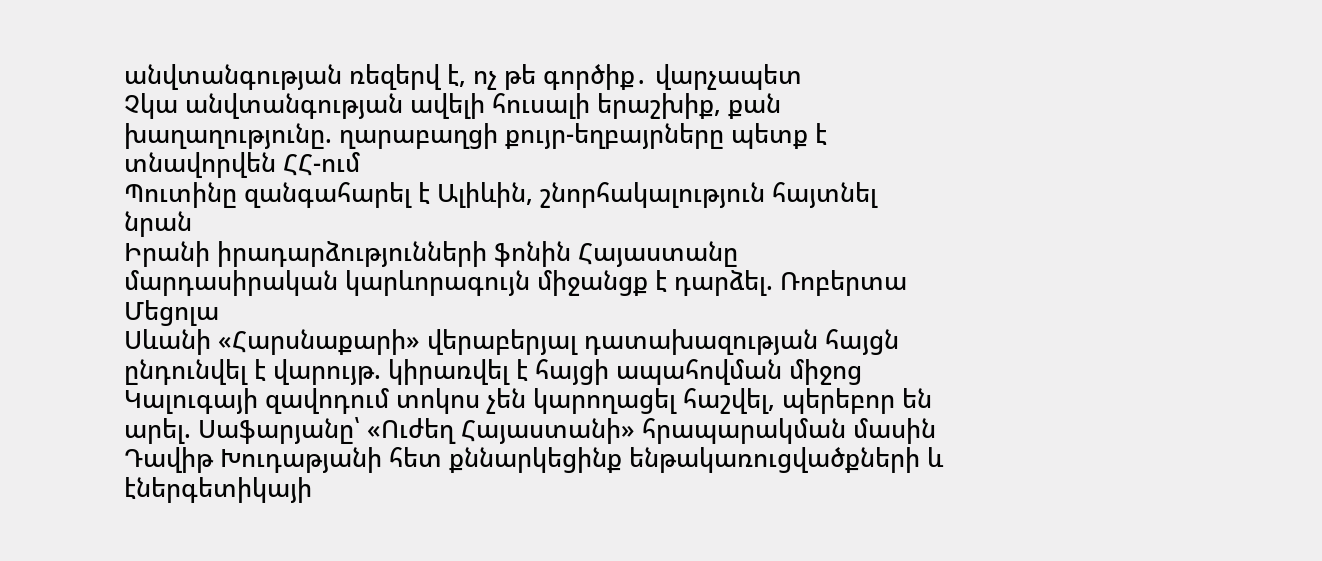անվտանգության ռեզերվ է, ոչ թե գործիք․ վարչապետ
Չկա անվտանգության ավելի հուսալի երաշխիք, քան խաղաղությունը. ղարաբաղցի քույր-եղբայրները պետք է տնավորվեն ՀՀ-ում
Պուտինը զանգահարել է Ալիևին, շնորհակալություն հայտնել նրան
Իրանի իրադարձությունների ֆոնին Հայաստանը մարդասիրական կարևորագույն միջանցք է դարձել. Ռոբերտա Մեցոլա
Սևանի «Հարսնաքարի» վերաբերյալ դատախազության հայցն ընդունվել է վարույթ. կիրառվել է հայցի ապահովման միջոց
Կալուգայի զավոդում տոկոս չեն կարողացել հաշվել, պերեբոր են արել. Սաֆարյանը՝ «Ուժեղ Հայաստանի» հրապարակման մասին
Դավիթ Խուդաթյանի հետ քննարկեցինք ենթակառուցվածքների և էներգետիկայի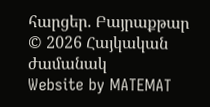հարցեր. Բայրաքթար
© 2026 Հայկական ժամանակ
Website by MATEMAT